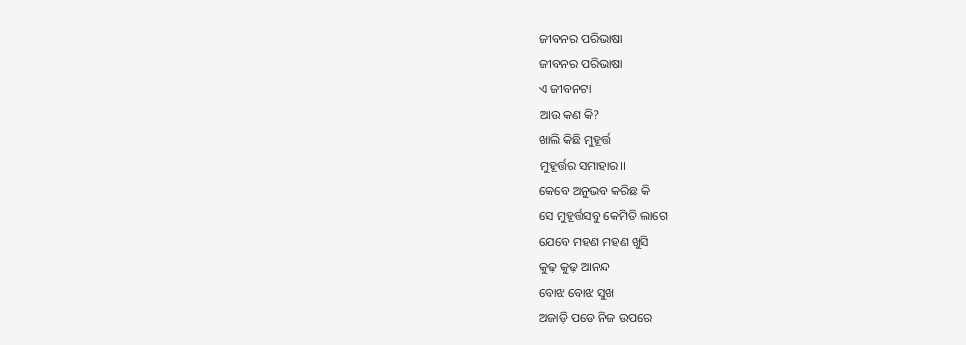ଜୀବନର ପରିଭାଷା
ଜୀବନର ପରିଭାଷା
ଏ ଜୀବନଟା
ଆଉ କଣ କି?
ଖାଲି କିଛି ମୁହୂର୍ତ୍ତ
ମୁହୂର୍ତ୍ତର ସମାହାର।।
କେବେ ଅନୁଭବ କରିଛ କି
ସେ ମୁହୂର୍ତ୍ତସବୁ କେମିତି ଲାଗେ
ଯେବେ ମହଣ ମହଣ ଖୁସି
କୁଢ଼ କୁଢ଼ ଆନନ୍ଦ
ବୋଝ ବୋଝ ସୁଖ
ଅଜାଡ଼ି ପଡେ ନିଜ ଉପରେ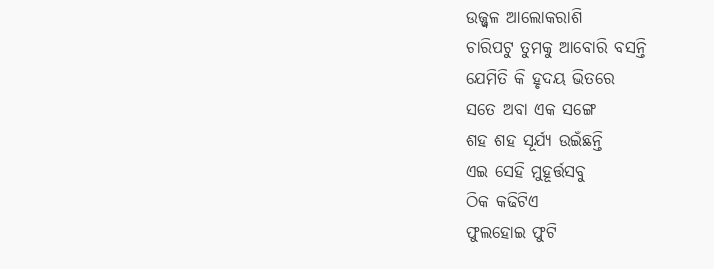ଉଜ୍ଜ୍ୱଳ ଆଲୋକରାଶି
ଚାରିପଟୁ ତୁମକୁ ଆବୋରି ବସନ୍ତି
ଯେମିତି କି ହୃଦୟ ଭିତରେ
ସତେ ଅବା ଏକ ସଙ୍ଗେ
ଶହ ଶହ ସୂର୍ଯ୍ୟ ଉଇଁଛନ୍ତି
ଏଇ ସେହି ମୁହୂର୍ତ୍ତସବୁ
ଠିକ କଢିଟିଏ
ଫୁଲହୋଇ ଫୁଟି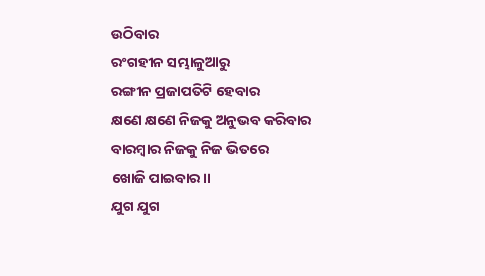ଉଠିବାର
ରଂଗହୀନ ସମ୍ଭାଳୁଆରୁ
ରଙ୍ଗୀନ ପ୍ରଜାପତିଟି ହେବାର
କ୍ଷଣେ କ୍ଷଣେ ନିଜକୁ ଅନୁଭବ କରିବାର
ବାରମ୍ବାର ନିଜକୁ ନିଜ ଭିତରେ
ଖୋଜି ପାଇବାର।।
ଯୁଗ ଯୁଗ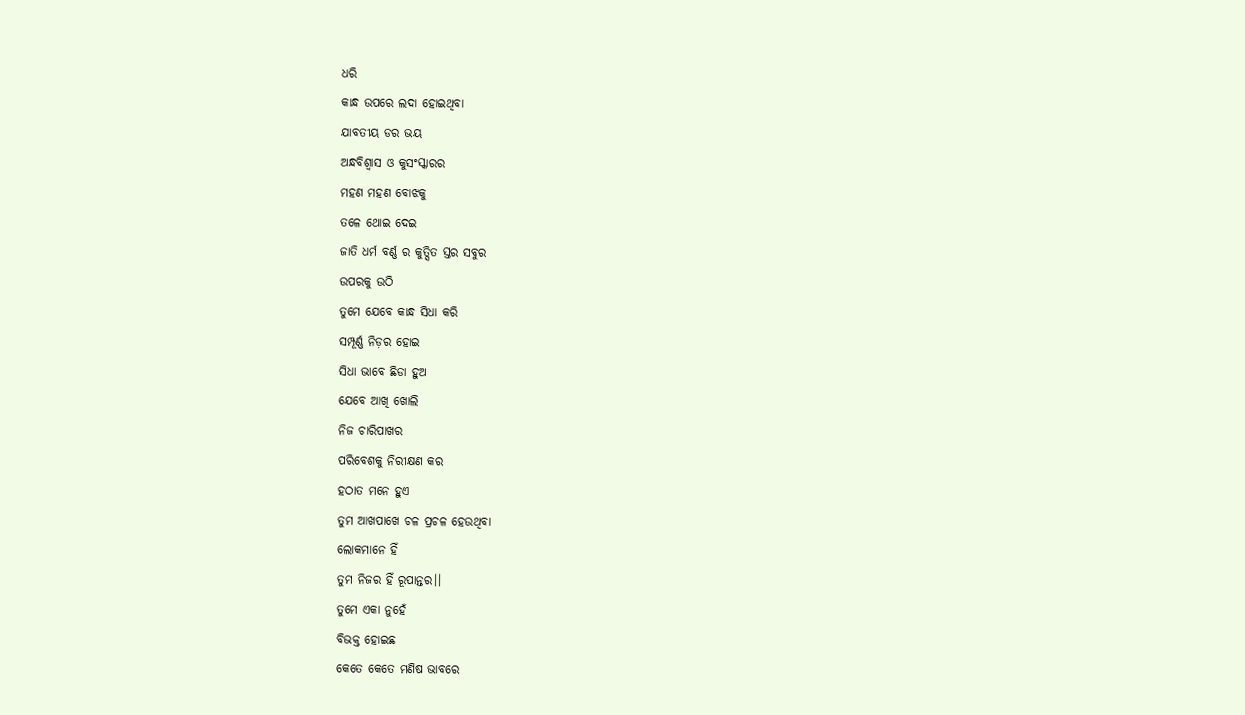ଧରି
କାନ୍ଧ ଉପରେ ଲଦା ହୋଇଥିବା
ଯାବତୀୟ ଡର ଭୟ
ଅନ୍ଧବିଶ୍ୱାସ ଓ କୁସଂସ୍କାରର
ମହଣ ମହଣ ବୋଝକୁ
ତଳେ ଥୋଇ ଦେଇ
ଜାତି ଧର୍ମ ବର୍ଣ୍ଣ ର କୁତ୍ସିତ ସ୍ତର ସବୁର
ଉପରକୁ ଉଠି
ତୁମେ ଯେବେ କାନ୍ଧ ସିଧା କରି
ସମ୍ପୂର୍ଣ୍ଣ ନିଡ଼ର ହୋଇ
ସିଧା ଭାବେ ଛିଡା ହୁଅ
ଯେବେ ଆଖି ଖୋଲି
ନିଜ ଚାରିପାଖର
ପରିବେଶକୁ ନିରୀକ୍ଷଣ କର
ହଠାତ ମନେ ହୁଏ
ତୁମ ଆଖପାଖେ ଚଳ ପ୍ରଚଳ ହେଉଥିବା
ଲୋକମାନେ ହିଁ
ତୁମ ନିଜର ହିଁ ରୂପାନ୍ତର।।
ତୁମେ ଏକା ନୁହେଁ
ବିଭକ୍ତ ହୋଇଛ
କେତେ କେତେ ମଣିଷ ଭାବରେ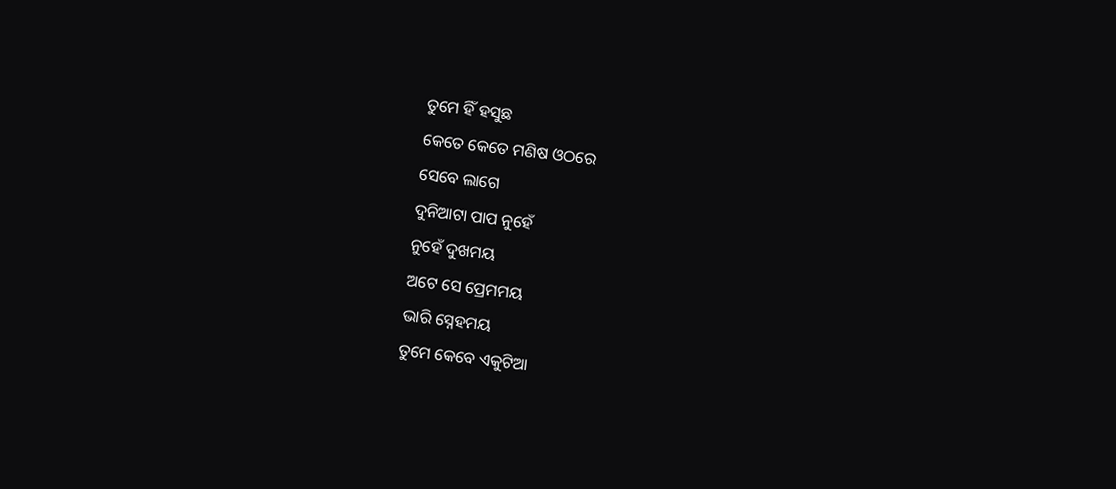ତୁମେ ହିଁ ହସୁଛ
କେତେ କେତେ ମଣିଷ ଓଠରେ
ସେବେ ଲାଗେ
ଦୁନିଆଟା ପାପ ନୁହେଁ
ନୁହେଁ ଦୁଖମୟ
ଅଟେ ସେ ପ୍ରେମମୟ
ଭାରି ସ୍ନେହମୟ
ତୁମେ କେବେ ଏକୁଟିଆ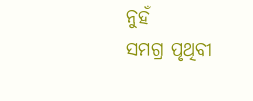ନୁହଁ
ସମଗ୍ର ପୃଥିବୀ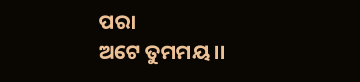ପରା
ଅଟେ ତୁମମୟ।।